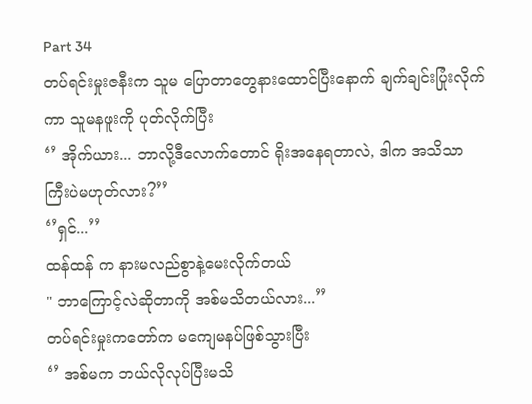Part 34
တပ်ရင်းမှုးဇနီးက သူမ ပြောတာတွေနားထောင်ပြီးနောက် ချက်ချင်းပြုံးလိုက်ကာ သူမနဖူးကို ပုတ်လိုက်ပြီး
‘’ အိုက်ယား... ဘာလို့ဒီလောက်တောင် ရိုးအနေရတာလဲ, ဒါက အသိသာကြီးပဲမဟုတ်လား?’’
‘’ရှင်...’’
ထန်ထန် က နားမလည်စွာနဲ့မေးလိုက်တယ်
" ဘာကြောင့်လဲဆိုတာကို အစ်မသိတယ်လား...’’
တပ်ရင်းမှုးကတော်က မကျေမနပ်ဖြစ်သွားပြီး
‘’ အစ်မက ဘယ်လိုလုပ်ပြီးမသိ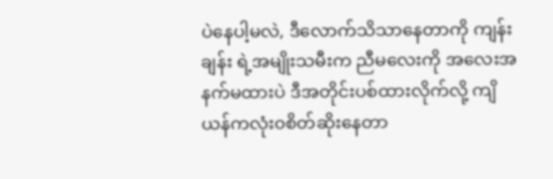ပဲနေပါ့မလဲ, ဒီလောက်သိသာနေတာကို ကျန်းချန်း ရဲ့အမျိုးသမီးက ညီမလေးကို အလေးအနက်မထားပဲ ဒီအတိုင်းပစ်ထားလိုက်လို့ ကျိယန်ကလုံး၀စိတ်ဆိုးနေတာ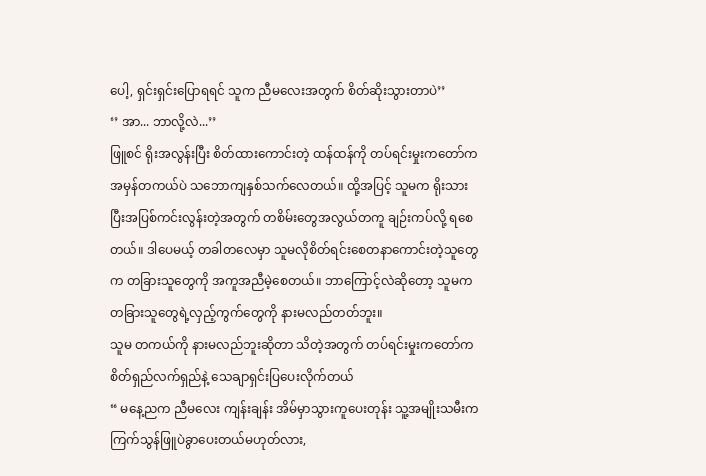ပေါ့, ရှင်းရှင်းပြောရရင် သူက ညီမလေးအတွက် စိတ်ဆိုးသွားတာပဲ’’
‘’ အာ... ဘာလို့လဲ...’’
ဖြူစင် ရိုးအလွန်းပြီး စိတ်ထားကောင်းတဲ့ ထန်ထန်ကို တပ်ရင်းမှုးကတော်က အမှန်တကယ်ပဲ သဘောကျနှစ်သက်လေတယ်။ ထို့အပြင့် သူမက ရိုးသားပြီးအပြစ်ကင်းလွန်းတဲ့အတွက် တစိမ်းတွေအလွယ်တကူ ချဉ်းကပ်လို့ ရစေတယ်။ ဒါပေမယ့် တခါတလေမှာ သူမလိုစိတ်ရင်းစေတနာကောင်းတဲ့သူတွေက တခြားသူတွေကို အကူအညီမဲ့စေတယ်။ ဘာကြောင့်လဲဆိုတော့ သူမက တခြားသူတွေရဲ့လှည့်ကွက်တွေကို နားမလည်တတ်ဘူး။
သူမ တကယ်ကို နားမလည်ဘူးဆိုတာ သိတဲ့အတွက် တပ်ရင်းမှုးကတော်က စိတ်ရှည်လက်ရှည်နဲ့ သေချာရှင်းပြပေးလိုက်တယ်
“ မနေ့ညက ညီမလေး ကျန်းချန်း အိမ်မှာသွားကူပေးတုန်း သူ့အမျိုးသမီးက ကြက်သွန်ဖြူပဲခွာပေးတယ်မဟုတ်လား,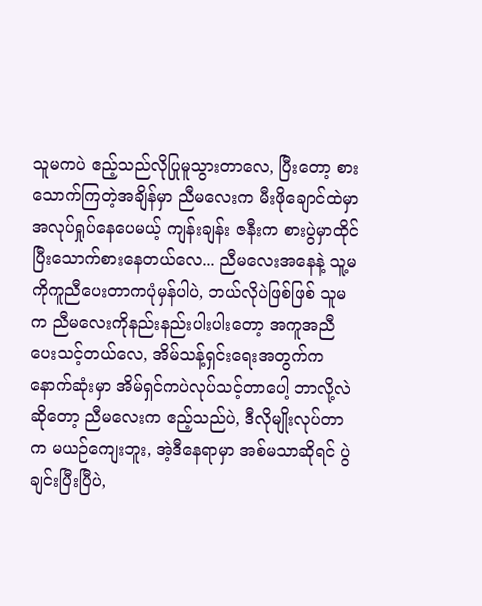သူမကပဲ ဧည့်သည်လိုပြုမူသွားတာလေ, ပြီးတော့ စားသောက်ကြတဲ့အချိန်မှာ ညီမလေးက မီးဖိုချောင်ထဲမှာအလုပ်ရှုပ်နေပေမယ့် ကျန်းချန်း ဇနီးက စားပွဲမှာထိုင်ပြီးသောက်စားနေတယ်လေ... ညီမလေးအနေနဲ့ သူ့မကိုကူညီပေးတာကပုံမှန်ပါပဲ, ဘယ်လိုပဲဖြစ်ဖြစ် သူမက ညီမလေးကိုနည်းနည်းပါးပါးတော့ အကူအညီပေးသင့်တယ်လေ, အိမ်သန့်ရှင်းရေးအတွက်က နောက်ဆုံးမှာ အိမ်ရှင်ကပဲလုပ်သင့်တာပေါ့ ဘာလို့လဲဆိုတော့ ညီမလေးက ဧည့်သည်ပဲ, ဒီလိုမျိုးလုပ်တာက မယဉ်ကျေးဘူး, အဲ့ဒီနေရာမှာ အစ်မသာဆိုရင် ပွဲချင်းပြီးပြီပဲ,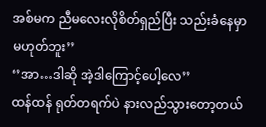အစ်မက ညီမလေးလိုစိတ်ရှည်ပြီး သည်းခံနေမှာမဟုတ်ဘူး’’
‘’အာ…ဒါဆို အဲ့ဒါကြောင့်ပေါ့လေ’’
ထန်ထန် ရုတ်တရက်ပဲ နားလည်သွားတော့တယ်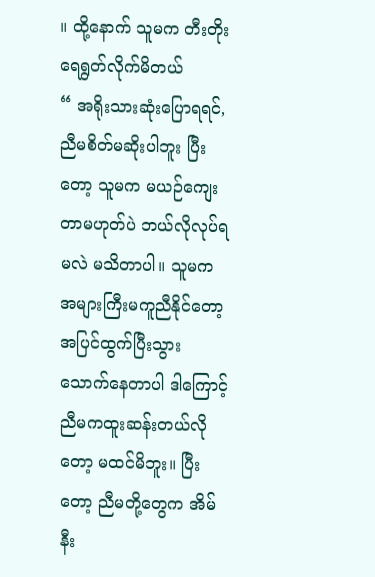။ ထို့နောက် သူမက တီးတိုးရေရွတ်လိုက်မိတယ်
“ အရိုးသားဆုံးပြောရရင်, ညီမစိတ်မဆိုးပါဘူး ပြီးတော့ သူမက မယဉ်ကျေးတာမဟုတ်ပဲ ဘယ်လိုလုပ်ရမလဲ မသိတာပါ။ သူမက အများကြီးမကူညီနိုင်တော့ အပြင်ထွက်ပြီးသွားသောက်နေတာပါ ဒါကြောင့် ညီမကထူးဆန်းတယ်လိုတော့ မထင်မိဘူး။ ပြီးတော့ ညီမတို့တွေက အိမ်နီး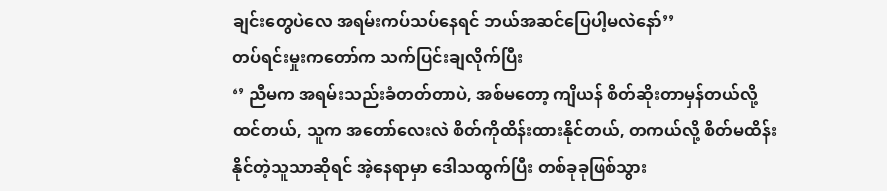ချင်းတွေပဲလေ အရမ်းကပ်သပ်နေရင် ဘယ်အဆင်ပြေပါ့မလဲနော်’’
တပ်ရင်းမှုးကတော်က သက်ပြင်းချလိုက်ပြီး
‘’ ညီမက အရမ်းသည်းခံတတ်တာပဲ, အစ်မတော့ ကျိယန် စိတ်ဆိုးတာမှန်တယ်လို့ ထင်တယ်, သူက အတော်လေးလဲ စိတ်ကိုထိန်းထားနိုင်တယ်, တကယ်လို့ စိတ်မထိန်းနိုင်တဲ့သူသာဆိုရင် အဲ့နေရာမှာ ဒေါသထွက်ပြီး တစ်ခုခုဖြစ်သွား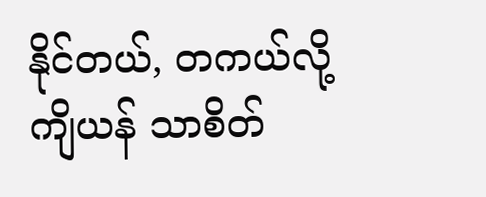နိုင်တယ်, တကယ်လို့ ကျိယန် သာစိတ်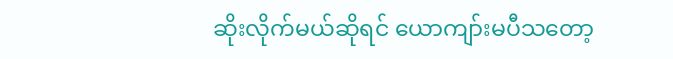ဆိုးလိုက်မယ်ဆိုရင် ယောကျာ်းမပီသတော့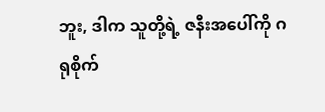ဘူး, ဒါက သူတို့ရဲ့ ဇနီးအပေါ်ကို ဂရုစိုက်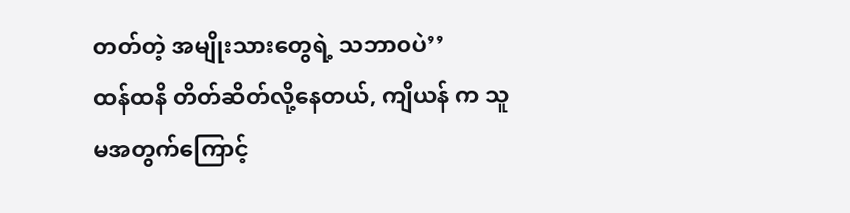တတ်တဲ့ အမျိုးသားတွေရဲ့ သဘာ၀ပဲ’’
ထန်ထနိ တိတ်ဆိတ်လို့နေတယ်, ကျိယန် က သူမအတွက်ကြောင့်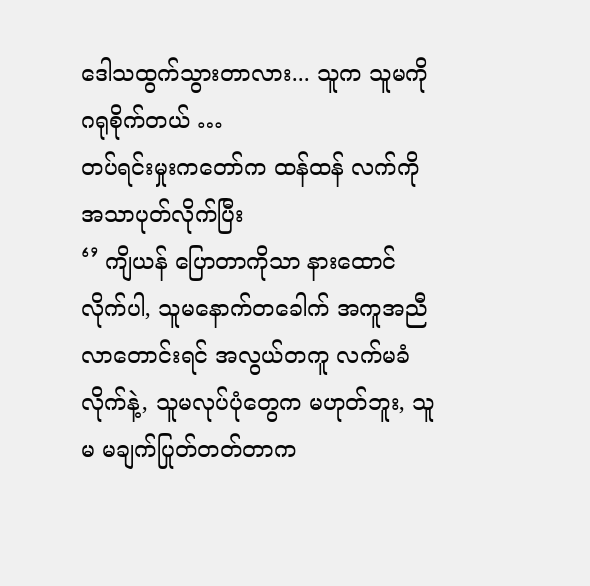ဒေါသထွက်သွားတာလား... သူက သူမကိုဂရုစိုက်တယ် …
တပ်ရင်းမှုးကတော်က ထန်ထန် လက်ကိုအသာပုတ်လိုက်ပြီး
‘’ ကျိယန် ပြောတာကိုသာ နားထောင်လိုက်ပါ, သူမနောက်တခေါက် အကူအညီလာတောင်းရင် အလွယ်တကူ လက်မခံလိုက်နဲ့, သူမလုပ်ပုံတွေက မဟုတ်ဘူး, သူမ မချက်ပြုတ်တတ်တာက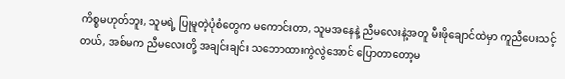ကိစ္စမဟုတ်ဘူး, သူမရဲ့ ပြုမူတဲ့ပုံစံတွေက မကောင်းတာ, သူမအနေနဲ့ ညီမလေးနဲ့အတူ မီးဖိုချောင်ထဲမှာ ကူညီပေးသင့်တယ်, အစ်မက ညီမလေးတို့ အချင်းချင်း သဘောထားကွဲလွဲအောင် ပြောတာတော့မ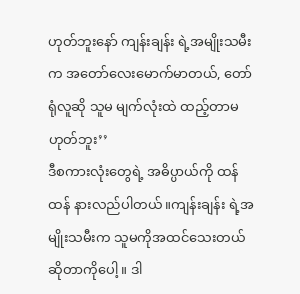ဟုတ်ဘူးနော် ကျန်းချန်း ရဲ့အမျိုးသမီးက အတော်လေးမောက်မာတယ်, တော်ရုံလူဆို သူမ မျက်လုံးထဲ ထည့်တာမဟုတ်ဘူး’’
ဒီစကားလုံးတွေရဲ့ အဓိပ္ပာယ်ကို ထန်ထန် နားလည်ပါတယ်။ကျန်းချန်း ရဲ့အမျိုးသမီးက သူမကိုအထင်သေးတယ်ဆိုတာကိုပေါ့။ ဒါ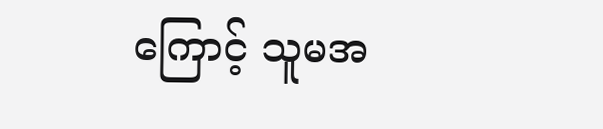ကြောင့် သူမအ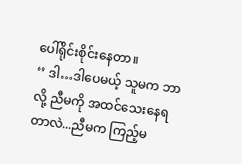ပေါ်ရိုင်းစိုင်းနေတာ။
‘’ ဒါ…ဒါပေမယ့် သူမက ဘာလို့ ညီမကို အထင်သေးနေရတာလဲ...ညီမက ကြည့်မ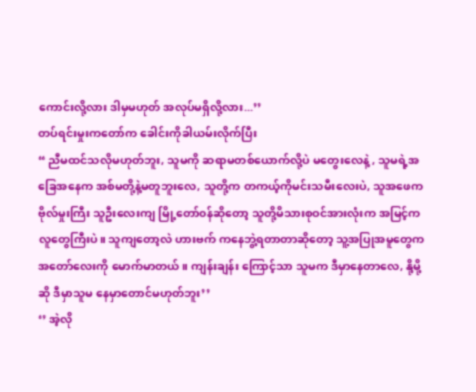ကောင်းလို့လား ဒါမှမဟုတ် အလုပ်မရှိလို့လား...’’
တပ်ရင်းမှုးကတော်က ခေါင်းကိုခါယမ်းလိုက်ပြီး
“ ညီမထင်သလိုမဟုတ်ဘူး, သူမကို ဆရာမတစ်ယောက်လို့ပဲ မတွေးလေနဲ့ , သူမရဲ့အခြေအနေက အစ်မတို့နဲ့မတူဘူးလေ, သူတို့က တကယ့်ကိုမင်းသမီးလေးပဲ, သူအဖေက ဗိုလ်မှုးကြီး သူဦးလေးကျ မြို့တော်၀န်ဆိုတော့ သူတို့မိသားစုဝင်အားလုံးက အမြင့်ကလူတွေကြီးပဲ။ သူကျတော့လဲ ဟားဗက် ကနေဘွဲ့ရတာတာဆိုတော့ သူ့အပြုအမူတွေက အတော်လေးကို မောက်မာတယ်။ ကျန်းချန်း ကြောင့်သာ သူမက ဒီမှာနေတာလေ, နို့မို့ဆို ဒီမှာသူမ နေမှာတောင်မဟုတ်ဘူး’’
‘’ အဲ့လို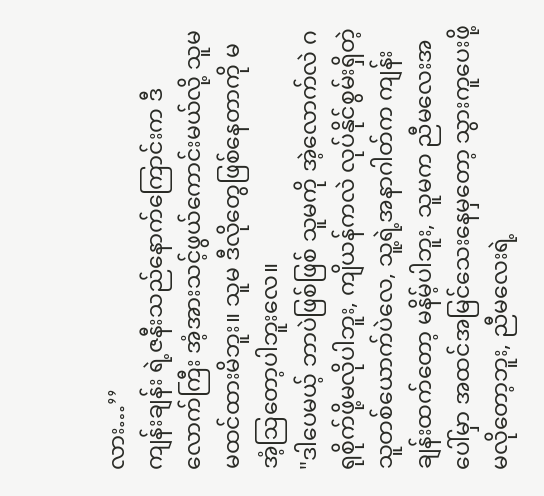လား…’’
ကျန်းချန်း ရဲ့ဇနီးသည်နောက်ကြောင်းက ဒီလောက်ကြီး အံ့အားသင့်ဖွယ်ကောင်းမယ်လို့ သူမ မထင်ထားမိဘူး။ သူမ ဒီလိုတွေဖြစ်နေတာကို မအံ့ဩတော့ပါဘူးလေ။
"ဒါပေမယ့် ဘာပဲဖြစ်ဖြစ် သူမကို အဲ့လောက်လဲ ဂရုစိုက်ဖို့မလိုပါဘူး, ကျိယန်ကလဲ လုပ်နိုင်စွမ်းရှိတဲ့သူတစ်ယောက်ပဲလေ, သူ့ရဲ့အနာဂါတ်က ကျန်းချန်းထက်တော့ မနိမ့်ပါဘူး, သူမက ညီမလေးအပေါ်မှာ အထင်အမြင်သေးနေမှတော့ သွားကူပေးဖို့ မလိုတော့ဘူး, ညီမလေးရဲ့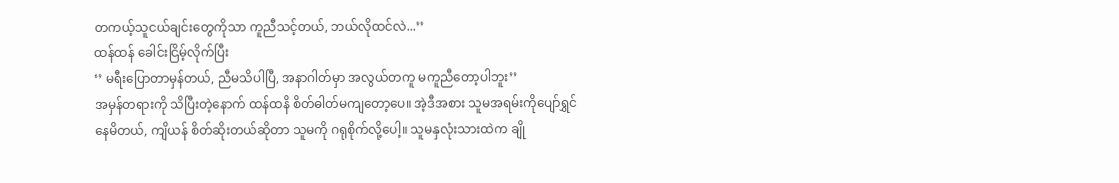တကယ့်သူငယ်ချင်းတွေကိုသာ ကူညီသင့်တယ်, ဘယ်လိုထင်လဲ...’’
ထန်ထန် ခေါင်းငြိမ့်လိုက်ပြီး
‘’ မရီးပြောတာမှန်တယ်, ညီမသိပါပြီ, အနာဂါတ်မှာ အလွယ်တကူ မကူညီတော့ပါဘူး’’
အမှန်တရားကို သိပြီးတဲ့နောက် ထန်ထနိ စိတ်ဓါတ်မကျတော့ပေ။ အဲ့ဒီအစား သူမအရမ်းကိုပျော်ရွှင်နေမိတယ်, ကျိယန် စိတ်ဆိုးတယ်ဆိုတာ သူမကို ဂရုစိုက်လို့ပေါ့။ သူမနှလုံးသားထဲက ချို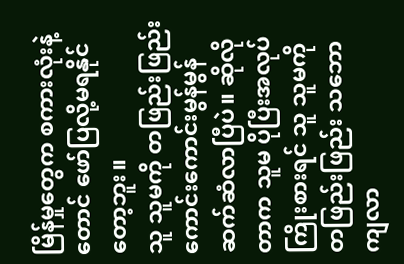မြိန်မှုတွေက စကားလုံးနဲ့တောင် ဖော်ပြလို့မရနိုင်တော့ဘူး။
သူ သူမကို တဖြည်းဖြည်းကောင်းကောင်းမွန်မွန်ဆက်ဆံလာပြီပဲ။ ဆိုလိုတာက သူမ ပိုပြီးအလုပ်ကြိုးစားရင် သူ သူမကို တဖြည်းဖြည်း သဘောကျလာ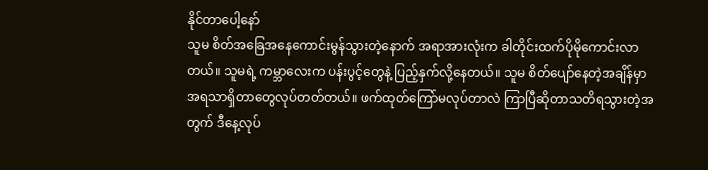နိုင်တာပေါ့နော်
သူမ စိတ်အခြေအနေကောင်းမွန်သွားတဲ့နောက် အရာအားလုံးက ခါတိုင်းထက်ပိုမိုကောင်းလာတယ်။ သူမရဲ့ ကမ္ဘာလေးက ပန်းပွင့်တွေနဲ့ ပြည့်နှက်လို့နေတယ်။ သူမ စိတ်ပျော်နေတဲ့အချိန်မှာ အရသာရှိတာတွေလုပ်တတ်တယ်။ ဖက်ထုတ်ကြော်မလုပ်တာလဲ ကြာပြီဆိုတာသတိရသွားတဲ့အတွက် ဒီနေ့လုပ်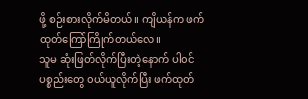ဖို့ စဉ်းစားလိုက်မိတယ်။ ကျိယန်က ဖက်ထုတ်ကြော်ကြိုက်တယ်လေ။
သူမ ဆုံးဖြတ်လိုက်ပြီးတဲ့နောက် ပါ၀င်ပစ္စည်းတွေ ၀ယ်ယူလိုက်ပြီး ဖက်ထုတ်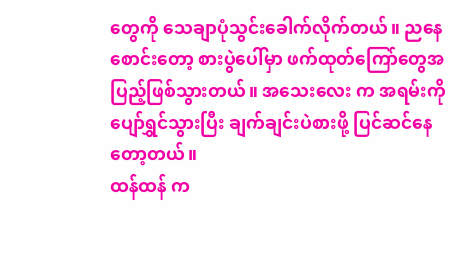တွေကို သေချာပုံသွင်းခေါက်လိုက်တယ်။ ညနေစောင်းတော့ စားပွဲပေါ်မှာ ဖက်ထုတ်ကြော်တွေအပြည့်ဖြစ်သွားတယ်။ အသေးလေး က အရမ်းကိုပျော်ရွှင်သွားပြီး ချက်ချင်းပဲစားဖို့ ပြင်ဆင်နေတော့တယ်။
ထန်ထန် က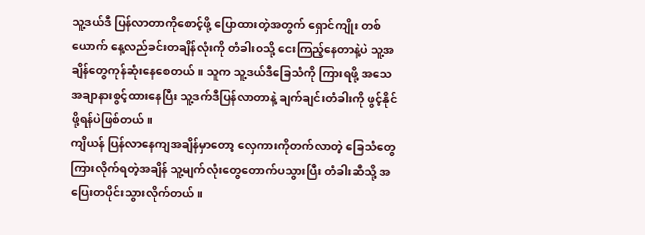သူ့ဒယ်ဒီ ပြန်လာတာကိုစောင့်ဖို့ ပြောထားတဲ့အတွက် ရှောင်ကျိုး တစ်ယောက် နေ့လည်ခင်းတချိန်လုံးကို တံခါး၀သို့ ငေးကြည့်နေတာနဲ့ပဲ သူ့အချိန်တွေကုန်ဆုံးနေစေတယ်။ သူက သူ့ဒယ်ဒီခြေသံကို ကြားရဖို့ အသေအချာနားစွင့်ထားနေပြီး သူ့ဒက်ဒီပြန်လာတာနဲ့ ချက်ချင်းတံခါးကို ဖွင့်နိုင်ဖို့ရန်ပဲဖြစ်တယ်။
ကျိယန် ပြန်လာနေကျအချိန်မှာတော့ လှေကားကိုတက်လာတဲ့ ခြေသံတွေကြားလိုက်ရတဲ့အချိန် သူ့မျက်လုံးတွေတောက်ပသွားပြီး တံခါးဆီသို့ အပြေးတပိုင်းသွားလိုက်တယ်။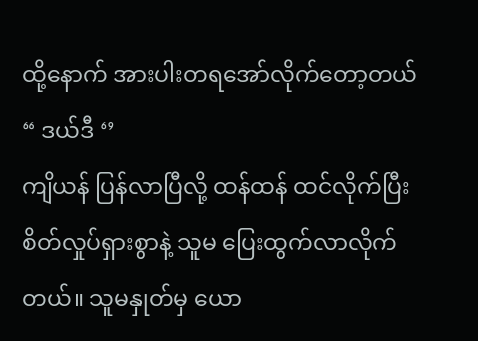ထို့နောက် အားပါးတရအော်လိုက်တော့တယ်
“ ဒယ်ဒီ ‘’
ကျိယန် ပြန်လာပြီလို့ ထန်ထန် ထင်လိုက်ပြီး စိတ်လှုပ်ရှားစွာနဲ့ သူမ ပြေးထွက်လာလိုက်တယ်။ သူမနှုတ်မှ ယော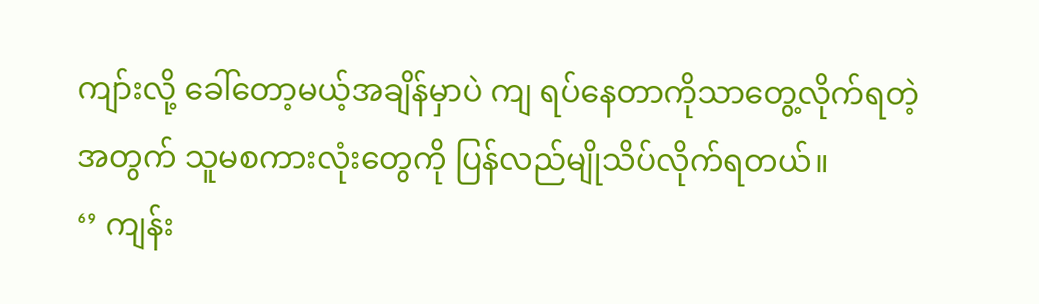ကျာ်းလို့ ခေါ်တော့မယ့်အချိန်မှာပဲ ကျ ရပ်နေတာကိုသာတွေ့လိုက်ရတဲ့အတွက် သူမစကားလုံးတွေကို ပြန်လည်မျိုသိပ်လိုက်ရတယ်။
‘’ ကျန်း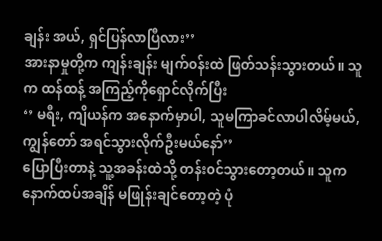ချန်း အယ်, ရှင်ပြန်လာပြီလား’’
အားနာမှုတို့က ကျန်းချန်း မျက်၀န်းထဲ ဖြတ်သန်းသွားတယ်။ သူက ထန်ထန့် အကြည့်ကိုရှောင်လိုက်ပြီး
‘’ မရီး, ကျိယန်က အနောက်မှာပါ, သူမကြာခင်လာပါလိမ့်မယ်, ကျွန်တော် အရင်သွားလိုက်ဦးမယ်နော်’’
ပြောပြီးတာနဲ့ သူ့အခန်းထဲသို့ တန်း၀င်သွားတော့တယ်။ သူက နောက်ထပ်အချိန် မဖြုန်းချင်တော့တဲ့ ပုံ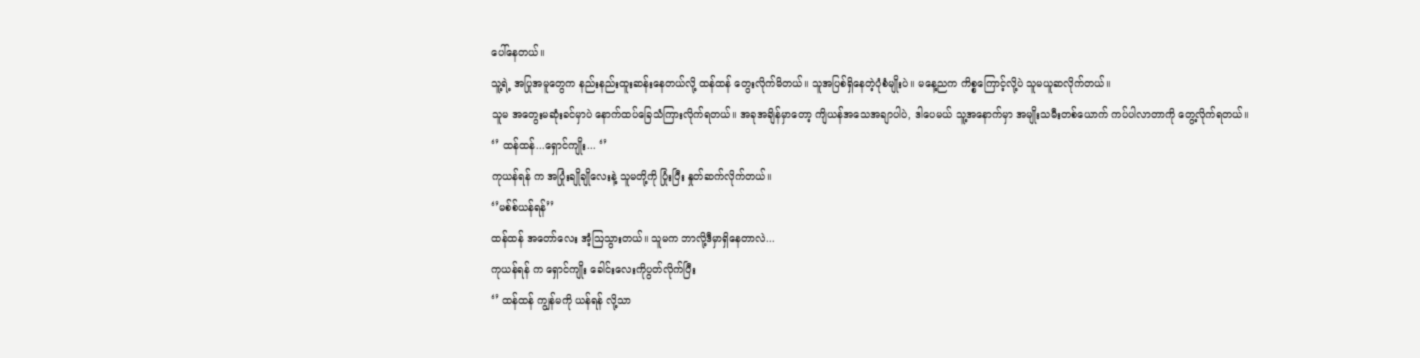ပေါ်နေတယ်။
သူ့ရဲ့ အပြုအမူတွေက နည်းနည်းထူးဆန်းနေတယ်လို့ ထန်ထန် တွေးလိုက်မိတယ်။ သူအပြစ်ရှိနေတဲ့ပုံစံမျိုးပဲ။ မနေ့ညက ကိစ္စကြောင့်လို့ပဲ သူမယူဆလိုက်တယ်။
သူမ အတွေးမဆုံးခင်မှာပဲ နောက်ထပ်ခြေသံကြားလိုက်ရတယ်။ အခုအချိန်မှာတော့ ကျိယန်အသေအချာပါပဲ, ဒါပေမယ် သူ့အနောက်မှာ အမျိုးသမီးတစ်ယောက် ကပ်ပါလာတာကို တွေ့လိုက်ရတယ်။
‘’ ထန်ထန်...ရှောင်ကျိုး... ‘’
ကုယန်ရန် က အပြုံးချိုချိုလေးနဲ့ သူမတို့ကို ပြုံးပြီး နှုတ်ဆက်လိုက်တယ်။
‘’မစ်စ်ယန်ရန်’’
ထန်ထန် အတော်လေး အံ့ဩသွားတယ်။ သူမက ဘာလို့ဒီမှာရှိနေတာလဲ...
ကုယန်ရန် က ရှောင်ကျိုး ခေါင်းလေးကိုပွတ်လိုက်ပြီး
‘’ ထန်ထန် ကျွန်မကို ယန်ရန် လို့သာ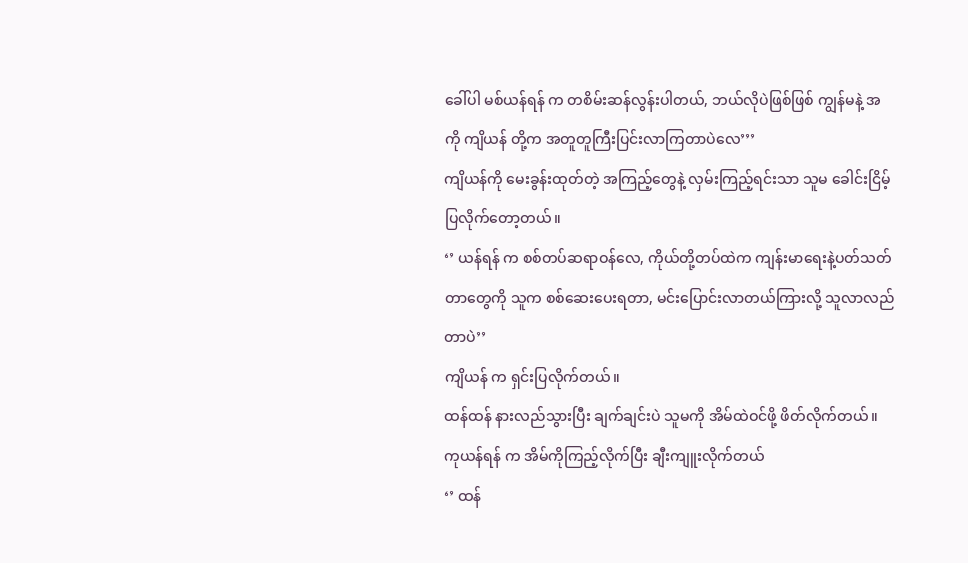ခေါ်ပါ မစ်ယန်ရန် က တစိမ်းဆန်လွန်းပါတယ်, ဘယ်လိုပဲဖြစ်ဖြစ် ကျွန်မနဲ့ အကို ကျိယန် တို့က အတူတူကြီးပြင်းလာကြတာပဲလေ’’’
ကျိယန်ကို မေးခွန်းထုတ်တဲ့ အကြည့်တွေနဲ့ လှမ်းကြည့်ရင်းသာ သူမ ခေါင်းငြိမ့်ပြလိုက်တော့တယ်။
‘’ ယန်ရန် က စစ်တပ်ဆရာဝန်လေ, ကိုယ်တို့တပ်ထဲက ကျန်းမာရေးနဲ့ပတ်သတ်တာတွေကို သူက စစ်ဆေးပေးရတာ, မင်းပြောင်းလာတယ်ကြားလို့ သူလာလည်တာပဲ’’
ကျိယန် က ရှင်းပြလိုက်တယ်။
ထန်ထန် နားလည်သွားပြီး ချက်ချင်းပဲ သူမကို အိမ်ထဲဝင်ဖို့ ဖိတ်လိုက်တယ်။
ကုယန်ရန် က အိမ်ကိုကြည့်လိုက်ပြီး ချီးကျူးလိုက်တယ်
‘’ ထန်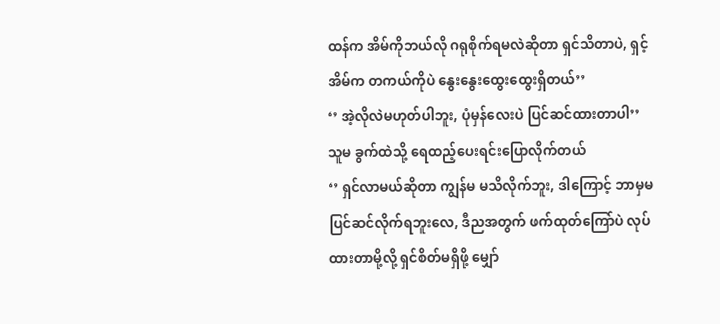ထန်က အိမ်ကိုဘယ်လို ဂရုစိုက်ရမလဲဆိုတာ ရှင်သိတာပဲ, ရှင့်အိမ်က တကယ်ကိုပဲ နွေးနွေးထွေးထွေးရှိတယ်’’
‘’ အဲ့လိုလဲမဟုတ်ပါဘူး, ပုံမှန်လေးပဲ ပြင်ဆင်ထားတာပါ’’
သူမ ခွက်ထဲသို့ ရေထည့်ပေးရင်းပြောလိုက်တယ်
‘’ ရှင်လာမယ်ဆိုတာ ကျွန်မ မသိလိုက်ဘူး, ဒါကြောင့် ဘာမှမပြင်ဆင်လိုက်ရဘူးလေ, ဒီညအတွက် ဖက်ထုတ်ကြော်ပဲ လုပ်ထားတာမို့လို့ ရှင်စိတ်မရှိဖို့ မျှော်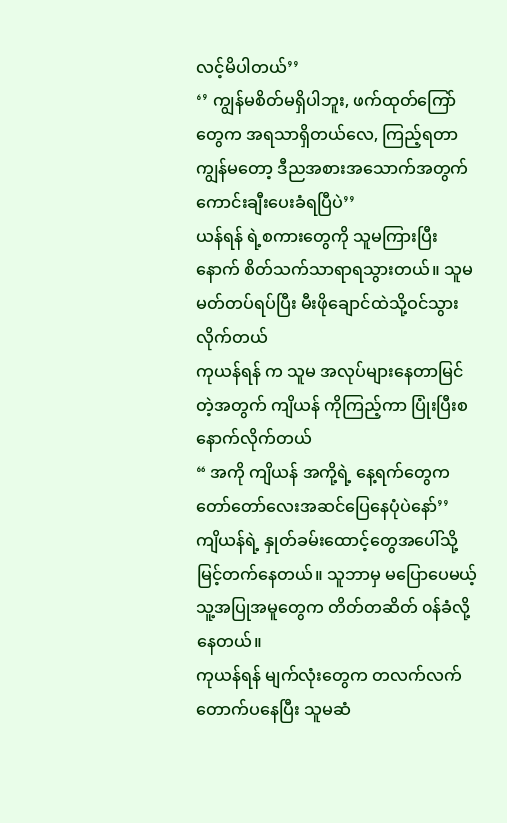လင့်မိပါတယ်’’
‘’ ကျွန်မစိတ်မရှိပါဘူး, ဖက်ထုတ်ကြော်တွေက အရသာရှိတယ်လေ, ကြည့်ရတာ ကျွန်မတော့ ဒီညအစားအသောက်အတွက် ကောင်းချီးပေးခံရပြီပဲ’’
ယန်ရန် ရဲ့စကားတွေကို သူမကြားပြီးနောက် စိတ်သက်သာရာရသွားတယ်။ သူမ မတ်တပ်ရပ်ပြီး မီးဖိုချောင်ထဲသို့ဝင်သွားလိုက်တယ်
ကုယန်ရန် က သူမ အလုပ်များနေတာမြင်တဲ့အတွက် ကျိယန် ကိုကြည့်ကာ ပြုံးပြီးစနောက်လိုက်တယ်
“ အကို ကျိယန် အကို့ရဲ့ နေ့ရက်တွေက တော်တော်လေးအဆင်ပြေနေပုံပဲနော်’’
ကျိယန်ရဲ့ နှုတ်ခမ်းထောင့်တွေအပေါ်သို့ မြင့်တက်နေတယ်။ သူဘာမှ မပြောပေမယ့် သူ့အပြုအမူတွေက တိတ်တဆိတ် ၀န်ခံလို့နေတယ်။
ကုယန်ရန် မျက်လုံးတွေက တလက်လက်တောက်ပနေပြီး သူမဆံ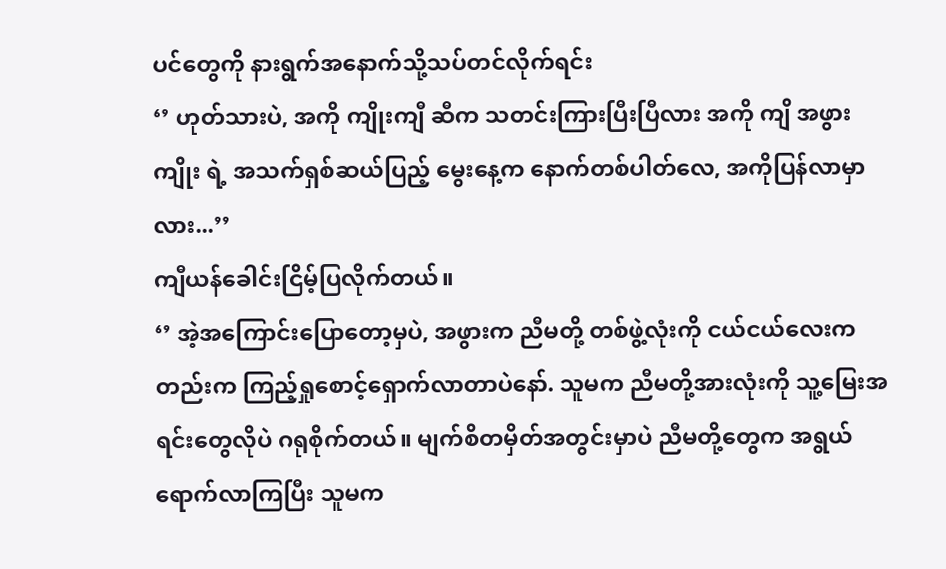ပင်တွေကို နားရွက်အနောက်သို့သပ်တင်လိုက်ရင်း
‘’ ဟုတ်သားပဲ, အကို ကျိုးကျီ ဆီက သတင်းကြားပြီးပြီလား အကို ကျိ အဖွား ကျိုး ရဲ့ အသက်ရှစ်ဆယ်ပြည့် မွေးနေ့က နောက်တစ်ပါတ်လေ, အကိုပြန်လာမှာလား...’’
ကျီယန်ခေါင်းငြိမ့်ပြလိုက်တယ်။
‘’ အဲ့အကြောင်းပြောတော့မှပဲ, အဖွားက ညီမတို့ တစ်ဖွဲ့လုံးကို ငယ်ငယ်လေးကတည်းက ကြည့်ရှုစောင့်ရှောက်လာတာပဲနော်. သူမက ညီမတို့အားလုံးကို သူ့မြေးအရင်းတွေလိုပဲ ဂရုစိုက်တယ်။ မျက်စိတမှိတ်အတွင်းမှာပဲ ညီမတို့တွေက အရွယ်ရောက်လာကြပြီး သူမက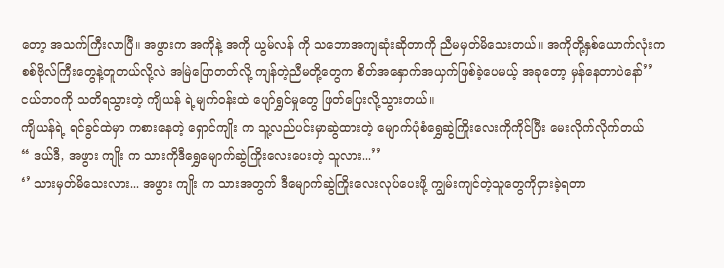တော့ အသက်ကြီးလာပြီ။ အဖွားက အကိုနဲ့ အကို ယွမ်လန် ကို သဘောအကျဆုံးဆိုတာကို ညီမမှတ်မိသေးတယ်။ အကိုတို့နှစ်ယောက်လုံးက စစ်ဗိုလ်ကြီးတွေနဲ့တူတယ်လို့လဲ အမြဲပြောတတ်လို့ ကျန်တဲ့ညီမတို့တွေက စိတ်အနှောက်အယှက်ဖြစ်ခဲ့ပေမယ့် အခုတော့ မှန်နေတာပဲနော်’’
ငယ်ဘ၀ကို သတိရသွားတဲ့ ကျိယန် ရဲ့မျက်ဝန်းထဲ ပျော်ရွှင်မှုတွေ ဖြတ်ပြေးလို့သွားတယ်။
ကျိယန်ရဲ့ ရင်ခွင်ထဲမှာ ကစားနေတဲ့ ရှောင်ကျိုး က သူ့လည်ပင်းမှာဆွဲထားတဲ့ မျောက်ပုံစံရွှေဆွဲကြိုးလေးကိုကိုင်ပြီး မေးလိုက်လိုက်တယ်
“ ဒယ်ဒီ, အဖွား ကျိုး က သားကိုဒီရွှေမျောက်ဆွဲကြိုးလေးပေးတဲ့ သူလား...’’
‘’ သားမှတ်မိသေးလား... အဖွား ကျိုး က သားအတွက် ဒီမျောက်ဆွဲကြိုးလေးလုပ်ပေးဖို့ ကျွမ်းကျင်တဲ့သူတွေကိုငှားခဲ့ရတာ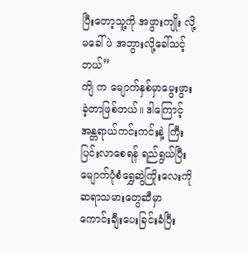ပြီးတော့သူ့ကို အဖွားကျိုး လို့မခေါ်ပဲ အဘွားလို့ခေါ်သင့်တယ်’’
ကျိ က မျောက်နှစ်မှာမွေးဖွားခဲ့တာဖြစ်တယ်။ ဒါကြောင့် အန္တရာယ်ကင်းကင်းနဲ့ ကြီးပြင်းလာစေရန် ရည်ရွယ်ပြီး မျောက်ပုံစံရွှေဆွဲကြိုးလေးကို ဆရာသမားတွေဆီမှာ ကောင်းချီးပေးခြင်းခံပြီး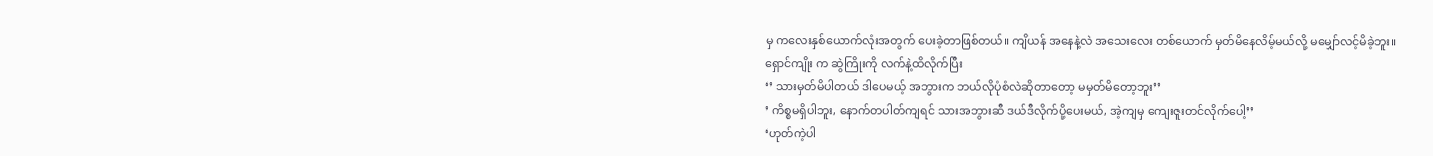မှ ကလေးနှစ်ယောက်လုံးအတွက် ပေးခဲ့တာဖြစ်တယ်။ ကျိယန် အနေနဲ့လဲ အသေးလေး တစ်ယောက် မှတ်မိနေလိမ့်မယ်လို့ မမျှော်လင့်မိခဲ့ဘူး။
ရှောင်ကျိုး က ဆွဲကြိုးကို လက်နဲ့ထိလိုက်ပြီး
‘’ သားမှတ်မိပါတယ် ဒါပေမယ့် အဘွားက ဘယ်လိုပုံစံလဲဆိုတာတော့ မမှတ်မိတော့ဘူး’’
’ ကိစ္စမရှိပါဘူး, နောက်တပါတ်ကျရင် သားအဘွားဆီ ဒယ်ဒီလိုက်ပို့ပေးမယ်, အဲ့ကျမှ ကျေးဇူးတင်လိုက်ပေါ့’’
‘ဟုတ်ကဲ့ပါ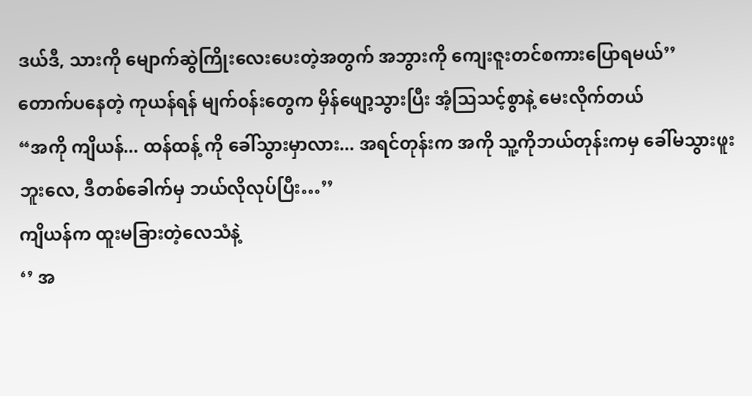ဒယ်ဒီ, သားကို မျောက်ဆွဲကြိုးလေးပေးတဲ့အတွက် အဘွားကို ကျေးဇူးတင်စကားပြောရမယ်’’
တောက်ပနေတဲ့ ကုယန်ရန် မျက်၀န်းတွေက မှိန်ဖျော့သွားပြီး အံ့ဩသင့်စွာနဲ့ မေးလိုက်တယ်
“အကို ကျိယန်... ထန်ထန့် ကို ခေါ်သွားမှာလား... အရင်တုန်းက အကို သူ့ကိုဘယ်တုန်းကမှ ခေါ်မသွားဖူးဘူးလေ, ဒီတစ်ခေါက်မှ ဘယ်လိုလုပ်ပြီး…’’
ကျိယန်က ထူးမခြားတဲ့လေသံနဲ့
‘’ အ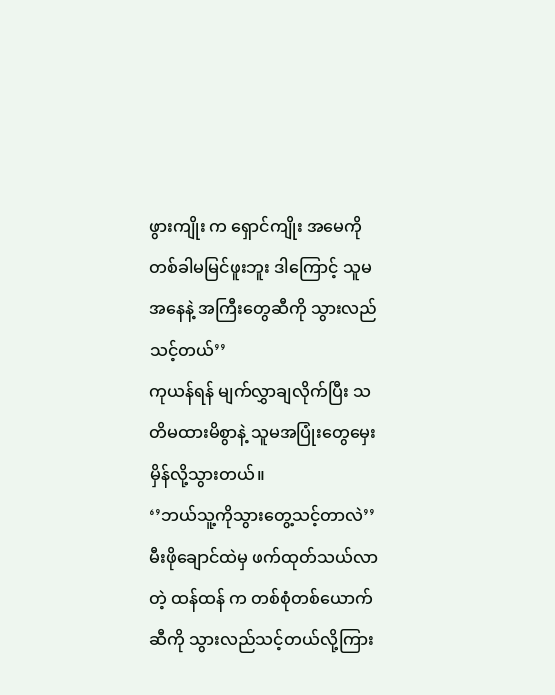ဖွားကျိုး က ရှောင်ကျိုး အမေကို တစ်ခါမမြင်ဖူးဘူး ဒါကြောင့် သူမအနေနဲ့ အကြီးတွေဆီကို သွားလည်သင့်တယ်’’
ကုယန်ရန် မျက်လွှာချလိုက်ပြီး သတိမထားမိစွာနဲ့ သူမအပြုံးတွေမှေးမှိန်လို့သွားတယ်။
‘’ဘယ်သူ့ကိုသွားတွေ့သင့်တာလဲ’’
မီးဖိုချောင်ထဲမှ ဖက်ထုတ်သယ်လာတဲ့ ထန်ထန် က တစ်စုံတစ်ယောက်ဆီကို သွားလည်သင့်တယ်လို့ကြား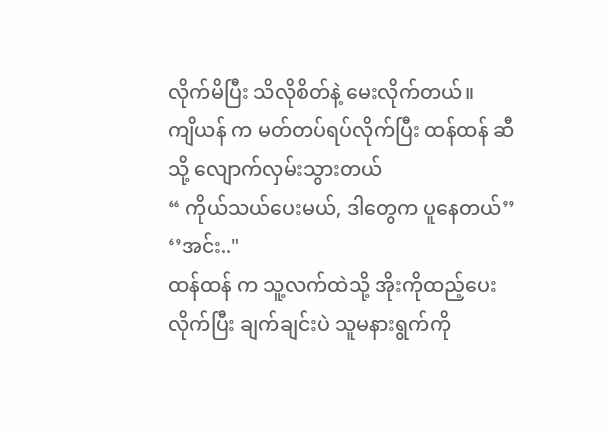လိုက်မိပြီး သိလိုစိတ်နဲ့ မေးလိုက်တယ်။
ကျိယန် က မတ်တပ်ရပ်လိုက်ပြီး ထန်ထန် ဆီသို့ လျောက်လှမ်းသွားတယ်
“ ကိုယ်သယ်ပေးမယ်, ဒါတွေက ပူနေတယ်’’
‘’အင်း.."
ထန်ထန် က သူ့လက်ထဲသို့ အိုးကိုထည့်ပေးလိုက်ပြီး ချက်ချင်းပဲ သူမနားရွက်ကို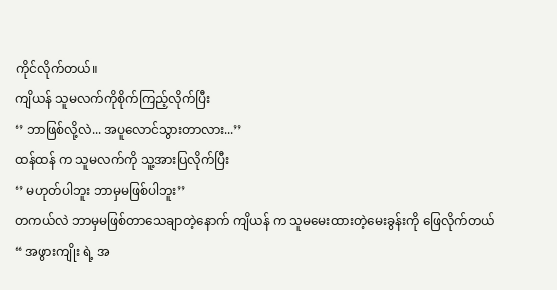ကိုင်လိုက်တယ်။
ကျိယန် သူမလက်ကိုစိုက်ကြည့်လိုက်ပြီး
‘’ ဘာဖြစ်လို့လဲ... အပူလောင်သွားတာလား...’’
ထန်ထန် က သူမလက်ကို သူ့အားပြလိုက်ပြီး
‘’ မဟုတ်ပါဘူး ဘာမှမဖြစ်ပါဘူး’’
တကယ်လဲ ဘာမှမဖြစ်တာသေချာတဲ့နောက် ကျိယန် က သူမမေးထားတဲ့မေးခွန်းကို ဖြေလိုက်တယ်
“ အဖွားကျိုး ရဲ့ အ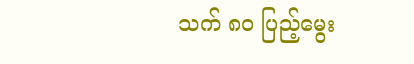သက် ၈၀ ပြည့်မွေး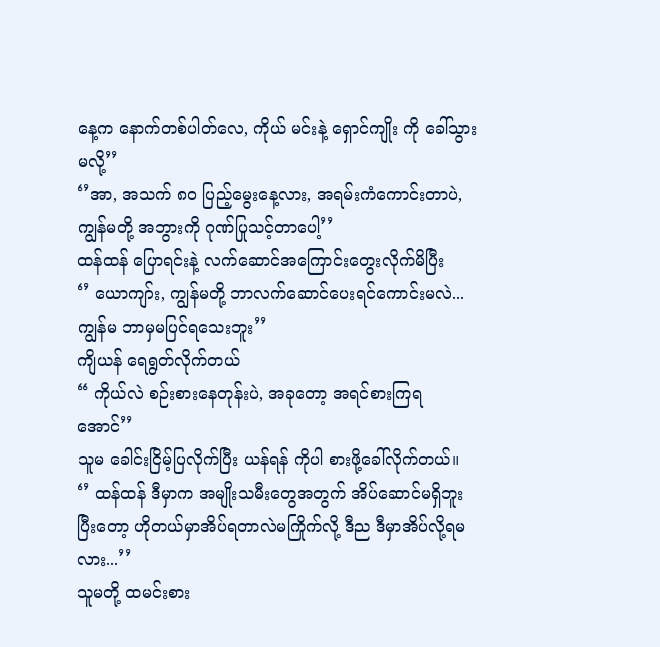နေ့က နောက်တစ်ပါတ်လေ, ကိုယ် မင်းနဲ့ ရှောင်ကျိုး ကို ခေါ်သွားမလို့’’
‘’အာ, အသက် ၈၀ ပြည့်မွေးနေ့လား, အရမ်းကံကောင်းတာပဲ, ကျွန်မတို့ အဘွားကို ဂုဏ်ပြုသင့်တာပေါ့’’
ထန်ထန် ပြောရင်းနဲ့ လက်ဆောင်အကြောင်းတွေးလိုက်မိပြီး
‘’ ယောကျာ်း, ကျွန်မတို့ ဘာလက်ဆောင်ပေးရင်ကောင်းမလဲ... ကျွန်မ ဘာမှမပြင်ရသေးဘူး’’
ကျိယန် ရေရွတ်လိုက်တယ်
“ ကိုယ်လဲ စဉ်းစားနေတုန်းပဲ, အခုတော့ အရင်စားကြရအောင်’’
သူမ ခေါင်းငြိမ့်ပြလိုက်ပြီး ယန်ရန် ကိုပါ စားဖို့ခေါ်လိုက်တယ်။
‘’ ထန်ထန် ဒီမှာက အမျိုးသမီးတွေအတွက် အိပ်ဆောင်မရှိဘူး ပြီးတော့ ဟိုတယ်မှာအိပ်ရတာလဲမကြိုက်လို့ ဒီည ဒီမှာအိပ်လို့ရမလား...’’
သူမတို့ ထမင်းစား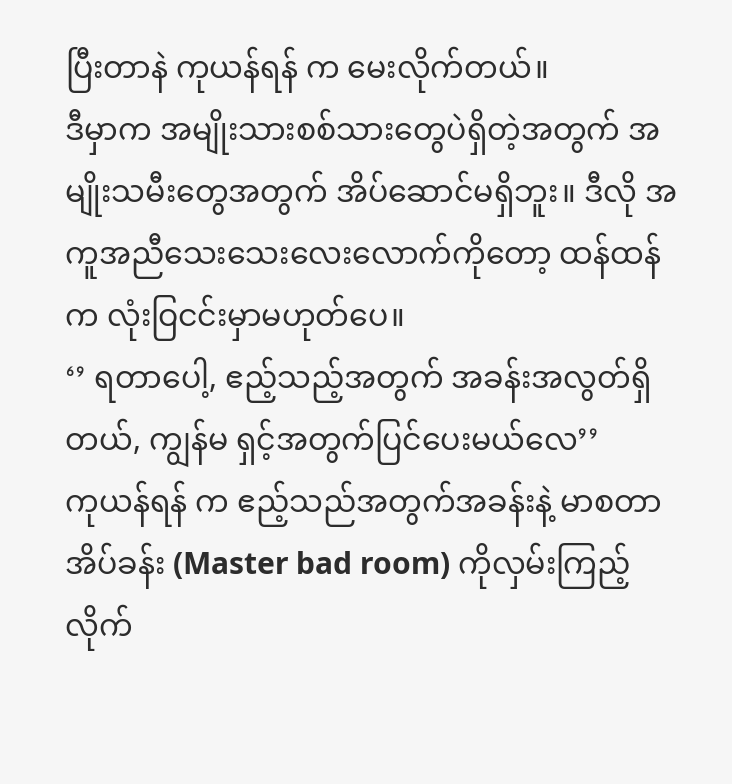ပြီးတာနဲ ကုယန်ရန် က မေးလိုက်တယ်။
ဒီမှာက အမျိုးသားစစ်သားတွေပဲရှိတဲ့အတွက် အမျိုးသမီးတွေအတွက် အိပ်ဆောင်မရှိဘူး။ ဒီလို အကူအညီသေးသေးလေးလောက်ကိုတော့ ထန်ထန်က လုံးဝြငင်းမှာမဟုတ်ပေ။
‘’ ရတာပေါ့, ဧည့်သည့်အတွက် အခန်းအလွတ်ရှိတယ်, ကျွန်မ ရှင့်အတွက်ပြင်ပေးမယ်လေ’’
ကုယန်ရန် က ဧည့်သည်အတွက်အခန်းနဲ့ မာစတာအိပ်ခန်း (Master bad room) ကိုလှမ်းကြည့်လိုက်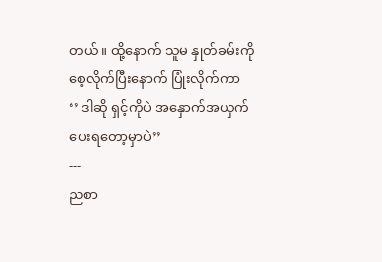တယ်။ ထို့နောက် သူမ နှုတ်ခမ်းကိုစေ့လိုက်ပြီးနောက် ပြုံးလိုက်ကာ
‘’ ဒါဆို ရှင့်ကိုပဲ အနှောက်အယှက်ပေးရတော့မှာပဲ’’
---
ညစာ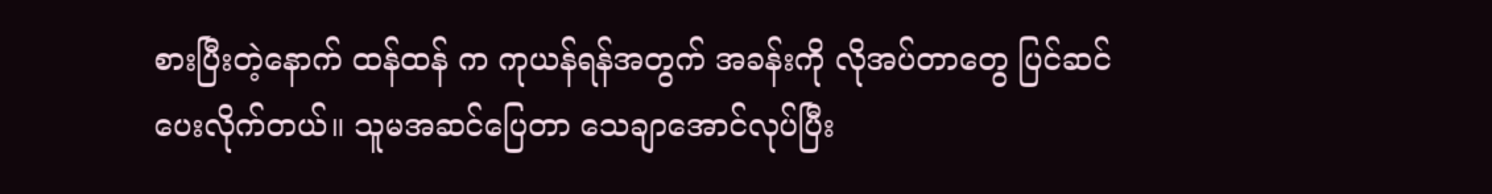စားပြီးတဲ့နောက် ထန်ထန် က ကုယန်ရန်အတွက် အခန်းကို လိုအပ်တာတွေ ပြင်ဆင်ပေးလိုက်တယ်။ သူမအဆင်ပြေတာ သေချာအောင်လုပ်ပြီး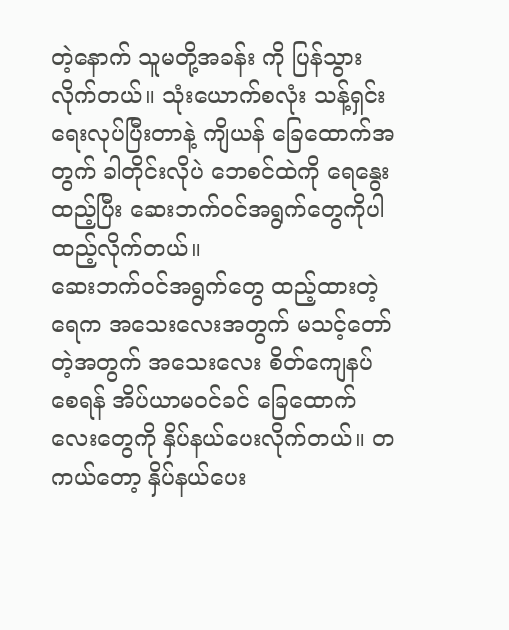တဲ့နောက် သူမတို့အခန်း ကို ပြန်သွားလိုက်တယ်။ သုံးယောက်စလုံး သန့်ရှင်းရေးလုပ်ပြီးတာနဲ့ ကျိယန် ခြေထောက်အတွက် ခါတိုင်းလိုပဲ ဘေစင်ထဲကို ရေနွေးထည့်ပြီး ဆေးဘက်ဝင်အရွက်တွေကိုပါ ထည့်လိုက်တယ်။
ဆေးဘက်ဝင်အရွက်တွေ ထည့်ထားတဲ့ရေက အသေးလေးအတွက် မသင့်တော်တဲ့အတွက် အသေးလေး စိတ်ကျေနပ်စေရန် အိပ်ယာမဝင်ခင် ခြေထောက်လေးတွေကို နှိပ်နယ်ပေးလိုက်တယ်။ တကယ်တော့ နှိပ်နယ်ပေး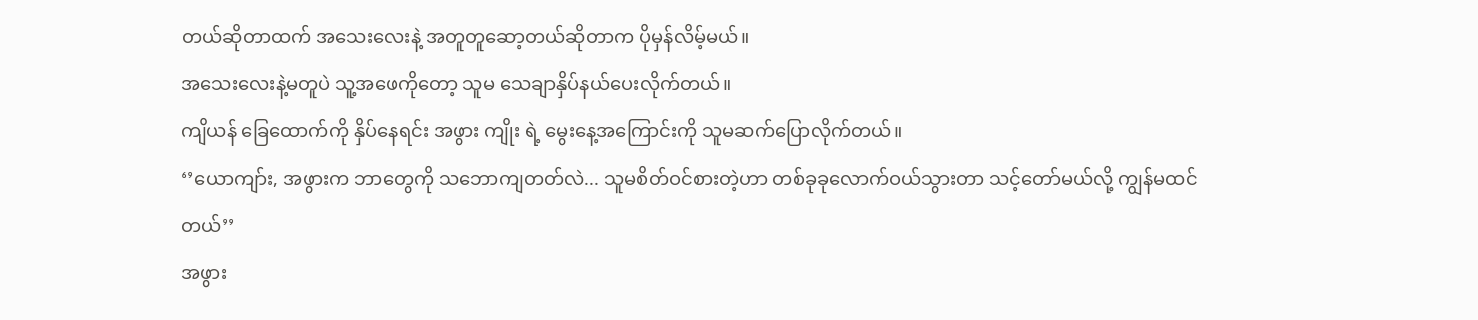တယ်ဆိုတာထက် အသေးလေးနဲ့ အတူတူဆော့တယ်ဆိုတာက ပိုမှန်လိမ့်မယ်။
အသေးလေးနဲ့မတူပဲ သူ့အဖေကိုတော့ သူမ သေချာနှိပ်နယ်ပေးလိုက်တယ်။
ကျိယန် ခြေထောက်ကို နှိပ်နေရင်း အဖွား ကျိုး ရဲ့ မွေးနေ့အကြောင်းကို သူမဆက်ပြောလိုက်တယ်။
‘’ယောကျာ်း, အဖွားက ဘာတွေကို သဘောကျတတ်လဲ... သူမစိတ်ဝင်စားတဲ့ဟာ တစ်ခုခုလောက်ဝယ်သွားတာ သင့်တော်မယ်လို့ ကျွန်မထင်တယ်’’
အဖွား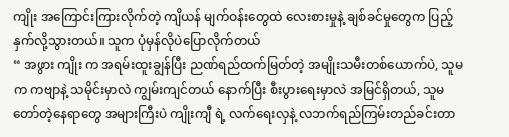ကျိုး အကြောင်းကြားလိုက်တဲ့ ကျိယန် မျက်ဝန်းတွေထဲ လေးစားမှုနဲ့ ချစ်ခင်မှုတွေက ပြည့်နှက်လို့သွားတယ်။ သူက ပုံမှန်လိုပဲပြောလိုက်တယ်
“ အဖွား ကျိုး က အရမ်းထူးချွန်ပြီး ညဏ်ရည်ထက်မြတ်တဲ့ အမျိုးသမီးတစ်ယောက်ပဲ, သူမက ကဗျာနဲ့ သမိုင်းမှာလဲ ကျွမ်းကျင်တယ် နောက်ပြီး စီးပွားရေးမှာလဲ အမြင်ရှိတယ်, သူမ တော်တဲ့နေရာတွေ အများကြီးပဲ ကျိုးကျီ ရဲ့ လက်ရေးလှနဲ့ လဘက်ရည်ကြမ်းတည်ခင်းတာ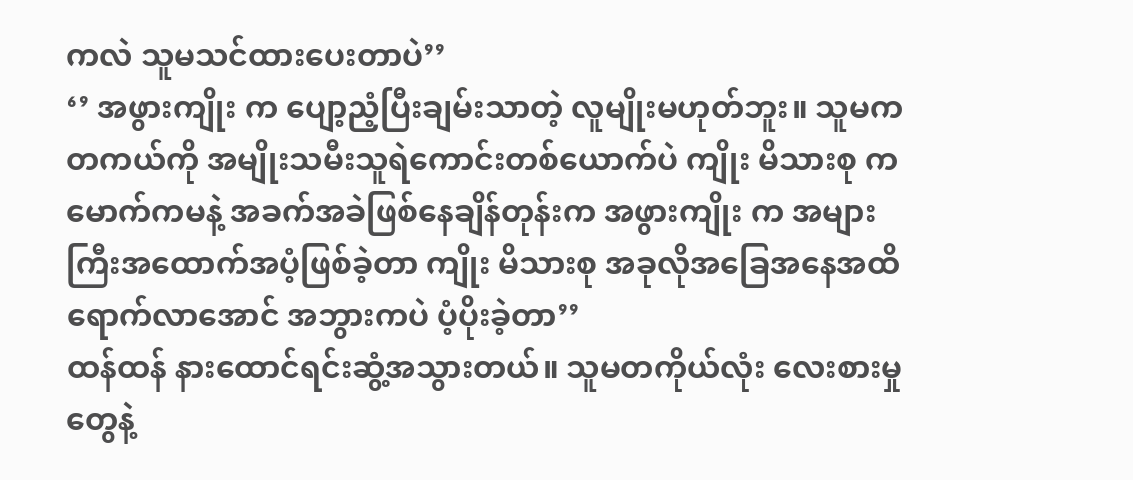ကလဲ သူမသင်ထားပေးတာပဲ’’
‘’ အဖွားကျိုး က ပျော့ညံ့ပြီးချမ်းသာတဲ့ လူမျိုးမဟုတ်ဘူး။ သူမက တကယ်ကို အမျိုးသမီးသူရဲကောင်းတစ်ယောက်ပဲ ကျိုး မိသားစု ကမောက်ကမနဲ့ အခက်အခဲဖြစ်နေချိန်တုန်းက အဖွားကျိုး က အများကြီးအထောက်အပံ့ဖြစ်ခဲ့တာ ကျိုး မိသားစု အခုလိုအခြေအနေအထိရောက်လာအောင် အဘွားကပဲ ပံ့ပိုးခဲ့တာ’’
ထန်ထန် နားထောင်ရင်းဆွံ့အသွားတယ်။ သူမတကိုယ်လုံး လေးစားမှုတွေနဲ့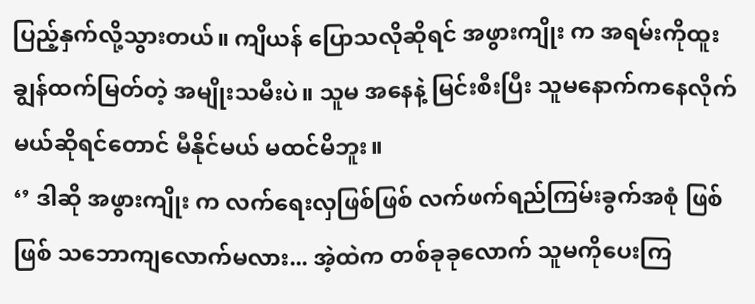ပြည့်နှက်လို့သွားတယ်။ ကျိယန် ပြောသလိုဆိုရင် အဖွားကျိုး က အရမ်းကိုထူးချွန်ထက်မြတ်တဲ့ အမျိုးသမီးပဲ။ သူမ အနေနဲ့ မြင်းစီးပြီး သူမနောက်ကနေလိုက်မယ်ဆိုရင်တောင် မီနိုင်မယ် မထင်မိဘူး။
‘’ ဒါဆို အဖွားကျိုး က လက်ရေးလှဖြစ်ဖြစ် လက်ဖက်ရည်ကြမ်းခွက်အစုံ ဖြစ်ဖြစ် သဘောကျလောက်မလား... အဲ့ထဲက တစ်ခုခုလောက် သူမကိုပေးကြ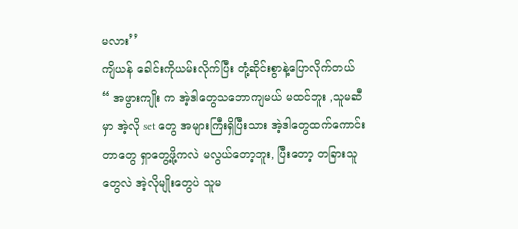မလား’’
ကျိယန် ခေါင်းကိုယမ်းလိုက်ပြီး တုံ့ဆိုင်းစွာနဲ့ပြောလိုက်တယ်
“ အဖွားကျိုး က အဲ့ဒါတွေသဘောကျမယ် မထင်ဘူး ,သူမဆီမှာ အဲ့လို set တွေ အများကြီးရှိပြီးသား အဲ့ဒါတွေထက်ကောင်းတာတွေ ရှာတွေ့ဖို့ကလဲ မလွယ်တော့ဘူး, ပြီးတော့ တခြားသူတွေလဲ အဲ့လိုမျိုးတွေပဲ သူမ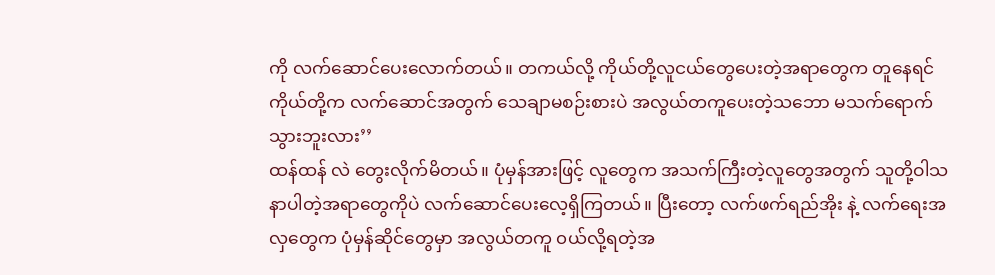ကို လက်ဆောင်ပေးလောက်တယ်။ တကယ်လို့ ကိုယ်တို့လူငယ်တွေပေးတဲ့အရာတွေက တူနေရင် ကိုယ်တို့က လက်ဆောင်အတွက် သေချာမစဉ်းစားပဲ အလွယ်တကူပေးတဲ့သဘော မသက်ရောက်သွားဘူးလား’’
ထန်ထန် လဲ တွေးလိုက်မိတယ်။ ပုံမှန်အားဖြင့် လူတွေက အသက်ကြီးတဲ့လူတွေအတွက် သူတို့ဝါသနာပါတဲ့အရာတွေကိုပဲ လက်ဆောင်ပေးလေ့ရှိကြတယ်။ ပြီးတော့ လက်ဖက်ရည်အိုး နဲ့ လက်ရေးအလှတွေက ပုံမှန်ဆိုင်တွေမှာ အလွယ်တကူ ၀ယ်လို့ရတဲ့အ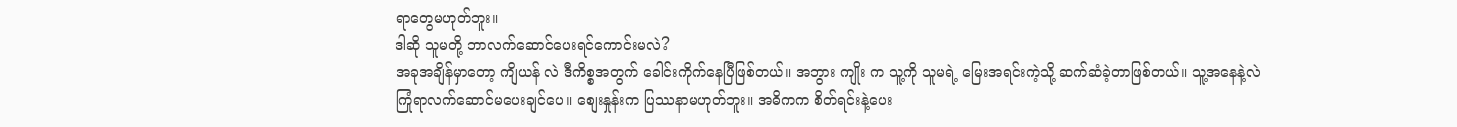ရာတွေမဟုတ်ဘူး။
ဒါဆို သူမတို့ ဘာလက်ဆောင်ပေးရင်ကောင်းမလဲ?
အခုအချိန်မှာတော့ ကျိယန် လဲ ဒီကိစ္စအတွက် ခေါင်းကိုက်နေပြီဖြစ်တယ်။ အဘွား ကျိုး က သူ့ကို သူမရဲ့ မြေးအရင်းကဲ့သို့ ဆက်ဆံခဲ့တာဖြစ်တယ်။ သူ့အနေနဲ့လဲ ကြုံရာလက်ဆောင်မပေးချင်ပေ။ စျေးနှုန်းက ပြဿနာမဟုတ်ဘူး။ အဓိကက စိတ်ရင်းနဲ့ပေး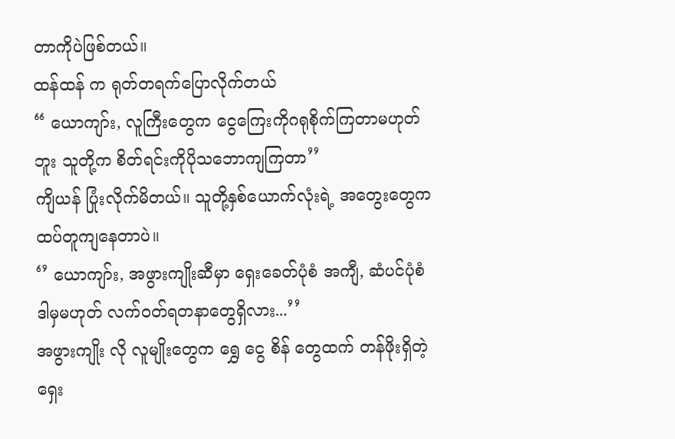တာကိုပဲဖြစ်တယ်။
ထန်ထန် က ရုတ်တရက်ပြောလိုက်တယ်
“ ယောကျာ်း, လူကြီးတွေက ငွေကြေးကိုဂရုစိုက်ကြတာမဟုတ်ဘူး သူတို့က စိတ်ရင်းကိုပိုသဘောကျကြတာ’’
ကျိယန် ပြုံးလိုက်မိတယ်။ သူတို့နှစ်ယောက်လုံးရဲ့ အတွေးတွေက ထပ်တူကျနေတာပဲ။
‘’ ယောကျာ်း, အဖွားကျိုးဆီမှာ ရှေးခေတ်ပုံစံ အကျီ, ဆံပင်ပုံစံ ဒါမှမဟုတ် လက်၀တ်ရတနာတွေရှိလား...’’
အဖွားကျိုး လို လူမျိုးတွေက ရွှေ ငွေ စိန် တွေထက် တန်ဖိုးရှိတဲ့ ရှေး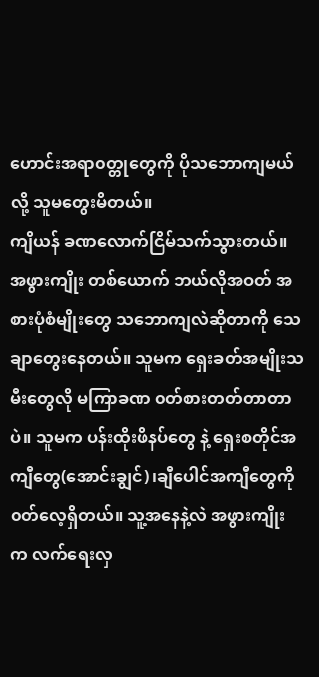ဟောင်းအရာ၀တ္တုတွေကို ပိုသဘောကျမယ်လို့ သူမတွေးမိတယ်။
ကျိယန် ခဏလောက်ငြိမ်သက်သွားတယ်။ အဖွားကျိုး တစ်ယောက် ဘယ်လိုအဝတ် အစားပုံစံမျိုးတွေ သဘောကျလဲဆိုတာကို သေချာတွေးနေတယ်။ သူမက ရှေးခတ်အမျိုးသမီးတွေလို မကြာခဏ ၀တ်စားတတ်တာတာပဲ။ သူမက ပန်းထိုးဖိနပ်တွေ နဲ့ ရှေးစတိုင်အကျီတွေ(အောင်းချွင်)၊ချီပေါင်အကျီတွေကို ၀တ်လေ့ရှိတယ်။ သူ့အနေနဲ့လဲ အဖွားကျိုး က လက်ရေးလှ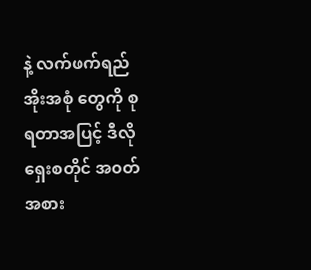နဲ့ လက်ဖက်ရည်အိုးအစုံ တွေကို စုရတာအပြင့် ဒီလိုရှေးစတိုင် အ၀တ်အစား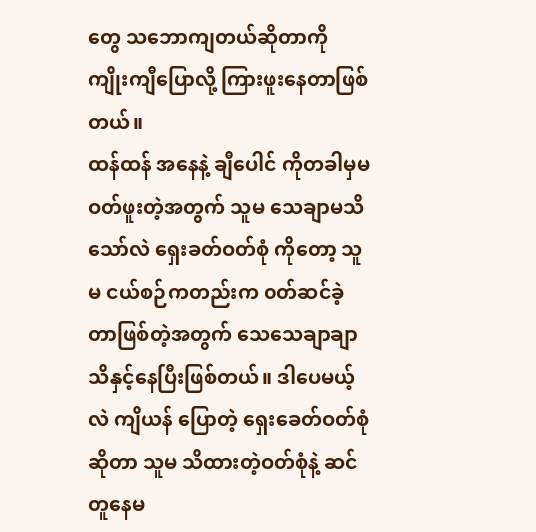တွေ သဘောကျတယ်ဆိုတာကို ကျိုးကျီပြောလို့ ကြားဖူးနေတာဖြစ်တယ်။
ထန်ထန် အနေနဲ့ ချီပေါင် ကိုတခါမှမဝတ်ဖူးတဲ့အတွက် သူမ သေချာမသိသော်လဲ ရှေးခတ်ဝတ်စုံ ကိုတော့ သူမ ငယ်စဉ်ကတည်းက ၀တ်ဆင်ခဲ့တာဖြစ်တဲ့အတွက် သေသေချာချာသိနှင့်နေပြီးဖြစ်တယ်။ ဒါပေမယ့်လဲ ကျိယန် ပြောတဲ့ ရှေးခေတ်ဝတ်စုံဆိုတာ သူမ သိထားတဲ့ဝတ်စုံနဲ့ ဆင်တူနေမ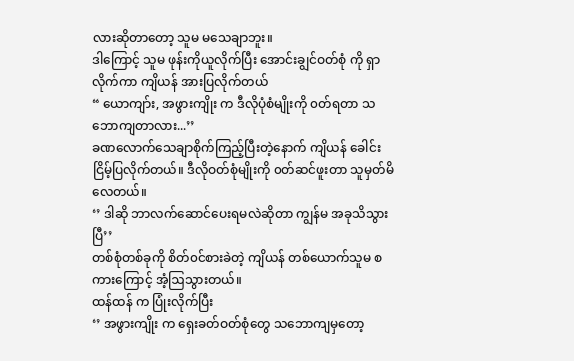လားဆိုတာတော့ သူမ မသေချာဘူး။
ဒါကြောင့် သူမ ဖုန်းကိုယူလိုက်ပြီး အောင်းချွင်ဝတ်စုံ ကို ရှာလိုက်ကာ ကျိယန် အားပြလိုက်တယ်
“ ယောကျာ်း, အဖွားကျိုး က ဒီလိုပုံစံမျိုးကို ၀တ်ရတာ သဘောကျတာလား...’’
ခဏလောက်သေချာစိုက်ကြည့်ပြီးတဲ့နောက် ကျိယန် ခေါင်းငြိမ့်ပြလိုက်တယ်။ ဒီလိုဝတ်စုံမျိုးကို ၀တ်ဆင်ဖူးတာ သူမှတ်မိလေတယ်။
‘’ ဒါဆို ဘာလက်ဆောင်ပေးရမလဲဆိုတာ ကျွန်မ အခုသိသွားပြီ’’
တစ်စုံတစ်ခုကို စိတ်၀င်စားခဲတဲ့ ကျိယန် တစ်ယောက်သူမ စကားကြောင့် အံ့ဩသွားတယ်။
ထန်ထန် က ပြုံးလိုက်ပြီး
‘’ အဖွားကျိုး က ရှေးခတ်ဝတ်စုံတွေ သဘောကျမှတော့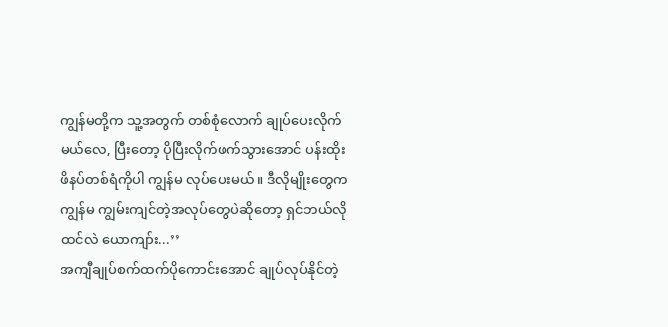ကျွန်မတို့က သူ့အတွက် တစ်စုံလောက် ချုပ်ပေးလိုက်မယ်လေ, ပြီးတော့ ပိုပြီးလိုက်ဖက်သွားအောင် ပန်းထိုးဖိနပ်တစ်ရံကိုပါ ကျွန်မ လုပ်ပေးမယ်။ ဒီလိုမျိုးတွေက ကျွန်မ ကျွမ်းကျင်တဲ့အလုပ်တွေပဲဆိုတော့ ရှင်ဘယ်လိုထင်လဲ ယောကျာ်း...’’
အကျီချုပ်စက်ထက်ပိုကောင်းအောင် ချုပ်လုပ်နိုင်တဲ့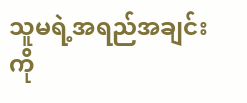သူမရဲ့အရည်အချင်းကို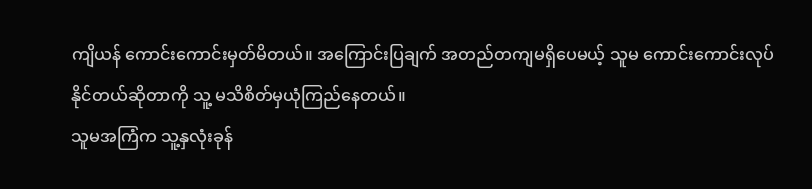ကျိယန် ကောင်းကောင်းမှတ်မိတယ်။ အကြောင်းပြချက် အတည်တကျမရှိပေမယ့် သူမ ကောင်းကောင်းလုပ်နိုင်တယ်ဆိုတာကို သူ့ မသိစိတ်မှယုံကြည်နေတယ်။
သူမအကြံက သူ့နှလုံးခုန်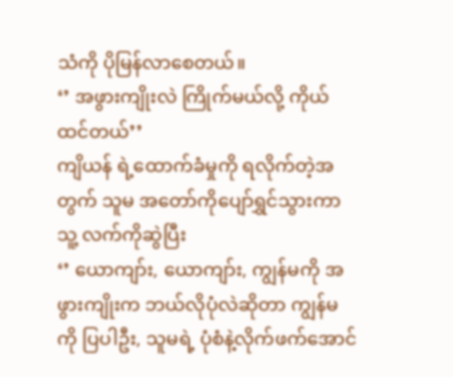သံကို ပိုမြန်လာစေတယ်။
‘’ အဖွားကျိုးလဲ ကြိုက်မယ်လို့ ကိုယ်ထင်တယ်’’
ကျိယန် ရဲ့ထောက်ခံမှုကို ရလိုက်တဲ့အတွက် သူမ အတော်ကိုပျော်ရွှင်သွားကာ သူ့ လက်ကိုဆွဲပြီး
‘’ ယောကျာ်း, ယောကျာ်း, ကျွန်မကို အဖွားကျိုးက ဘယ်လိုပုံလဲဆိုတာ ကျွန်မကို ပြပါဦး, သူမရဲ့ ပုံစံနဲ့လိုက်ဖက်အောင်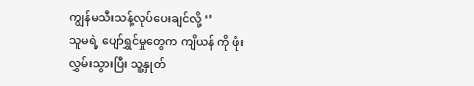ကျွန်မသီးသန့်လုပ်ပေးချင်လို့ ‘’
သူမရဲ့ ပျော်ရွှင်မှုတွေက ကျိယန် ကို ဖုံးလွှမ်းသွားပြီး သူ့နှုတ်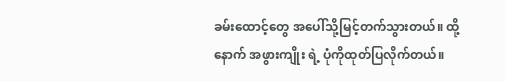ခမ်းထောင့်တွေ အပေါ်သို့မြင့်တက်သွားတယ်။ ထို့နောက် အဖွားကျိုး ရဲ့ ပုံကိုထုတ်ပြလိုက်တယ်။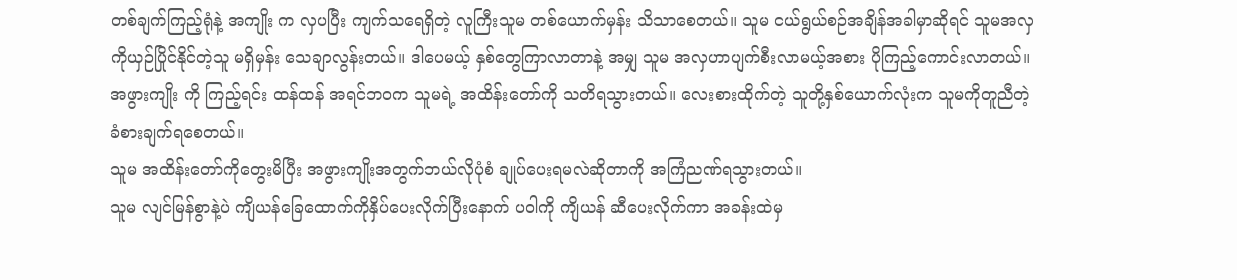တစ်ချက်ကြည့်ရုံနဲ့ အကျိုး က လှပပြီး ကျက်သရေရှိတဲ့ လူကြီးသူမ တစ်ယောက်မှန်း သိသာစေတယ်။ သူမ ငယ်ရွယ်စဉ်အချိန်အခါမှာဆိုရင် သူမအလှကိုယှဉ်ပြိုင်နိုင်တဲ့သူ မရှိမှန်း သေချာလွန်းတယ်။ ဒါပေမယ့် နှစ်တွေကြာလာတာနဲ့ အမျှ သူမ အလှဟာပျက်စီးလာမယ့်အစား ပိုကြည့်ကောင်းလာတယ်။
အဖွားကျိုး ကို ကြည့်ရင်း ထန်ထန် အရင်ဘ၀က သူမရဲ့ အထိန်းတော်ကို သတိရသွားတယ်။ လေးစားထိုက်တဲ့ သူတို့နှစ်ယောက်လုံးက သူမကိုတူညီတဲ့ ခံစားချက်ရစေတယ်။
သူမ အထိန်းတော်ကိုတွေးမိပြီး အဖွားကျိုးအတွက်ဘယ်လိုပုံစံ ချုပ်ပေးရမလဲဆိုတာကို အကြံညဏ်ရသွားတယ်။
သူမ လျင်မြန်စွာနဲ့ပဲ ကျိယန်ခြေထောက်ကိုနှိပ်ပေးလိုက်ပြီးနောက် ပဝါကို ကျိယန် ဆီပေးလိုက်ကာ အခန်းထဲမှ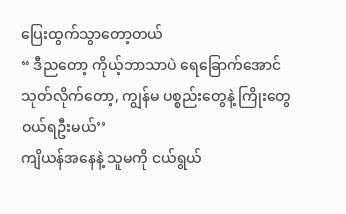ပြေးထွက်သွာတော့တယ်
“ ဒီညတော့ ကိုယ့်ဘာသာပဲ ရေခြောက်အောင်သုတ်လိုက်တော့, ကျွန်မ ပစ္စည်းတွေနဲ့ ကြိုးတွေဝယ်ရဦးမယ်’’
ကျိယန်အနေနဲ့ သူမကို ငယ်ရွယ်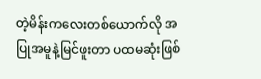တဲ့မိန်းကလေးတစ်ယောက်လို အပြုအမူနဲ့မြင်ဖူးတာ ပထမဆုံးဖြစ်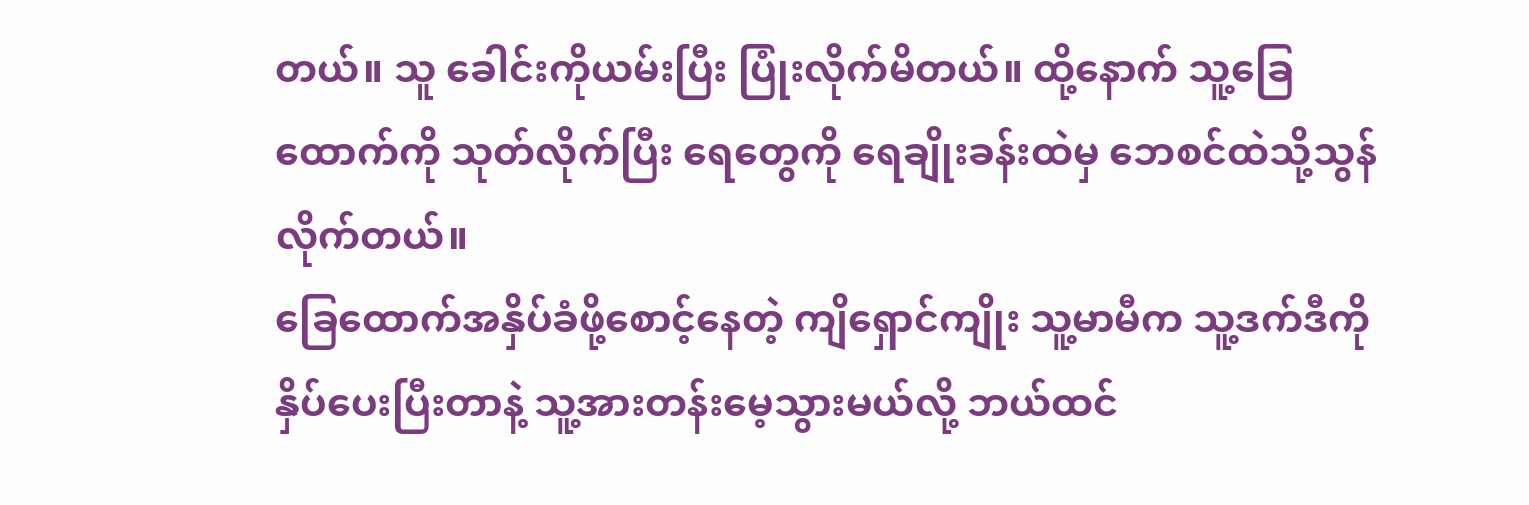တယ်။ သူ ခေါင်းကိုယမ်းပြီး ပြုံးလိုက်မိတယ်။ ထို့နောက် သူ့ခြေထောက်ကို သုတ်လိုက်ပြီး ရေတွေကို ရေချိုးခန်းထဲမှ ဘေစင်ထဲသို့သွန်လိုက်တယ်။
ခြေထောက်အနှိပ်ခံဖို့စောင့်နေတဲ့ ကျိရှောင်ကျိုး သူ့မာမီက သူ့ဒက်ဒီကို နှိပ်ပေးပြီးတာနဲ့ သူ့အားတန်းမေ့သွားမယ်လို့ ဘယ်ထင်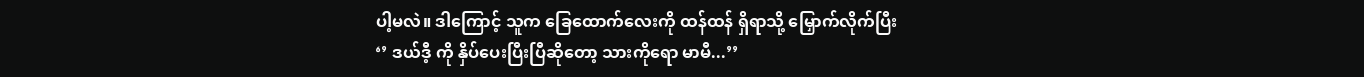ပါ့မလဲ။ ဒါကြောင့် သူက ခြေထောက်လေးကို ထန်ထန် ရှိရာသို့ မြှောက်လိုက်ပြီး
‘’ ဒယ်ဒီ့ ကို နှိပ်ပေးပြီးပြီဆိုတော့ သားကိုရော မာမီ...’’